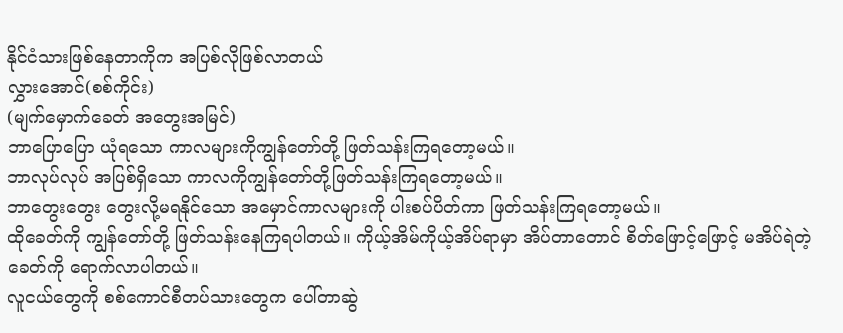နိုင်ငံသားဖြစ်နေတာကိုက အပြစ်လိုဖြစ်လာတယ်
လွှားအောင်(စစ်ကိုင်း)
(မျက်မှောက်ခေတ် အတွေးအမြင်)
ဘာပြောပြော ယုံရသော ကာလများကိုကျွန်တော်တို့ ဖြတ်သန်းကြရတော့မယ်။
ဘာလုပ်လုပ် အပြစ်ရှိသော ကာလကိုကျွန်တော်တို့ဖြတ်သန်းကြရတော့မယ်။
ဘာတွေးတွေး တွေးလို့မရနိုင်သော အမှောင်ကာလများကို ပါးစပ်ပိတ်ကာ ဖြတ်သန်းကြရတော့မယ်။
ထိုခေတ်ကို ကျွန်တော်တို့ ဖြတ်သန်းနေကြရပါတယ်။ ကိုယ့်အိမ်ကိုယ့်အိပ်ရာမှာ အိပ်တာတောင် စိတ်ဖြောင့်ဖြောင့် မအိပ်ရဲတဲ့ခေတ်ကို ရောက်လာပါတယ်။
လူငယ်တွေကို စစ်ကောင်စီတပ်သားတွေက ပေါ်တာဆွဲ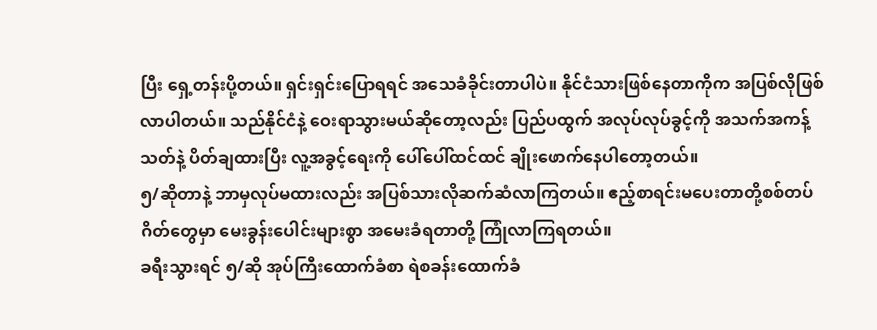ပြီး ရှေ့တန်းပို့တယ်။ ရှင်းရှင်းပြောရရင် အသေခံခိုင်းတာပါပဲ။ နိုင်ငံသားဖြစ်နေတာကိုက အပြစ်လိုဖြစ်လာပါတယ်။ သည်နိုင်ငံနဲ့ ဝေးရာသွားမယ်ဆိုတော့လည်း ပြည်ပထွက် အလုပ်လုပ်ခွင့်ကို အသက်အကန့်သတ်နဲ့ ပိတ်ချထားပြီး လူ့အခွင့်ရေးကို ပေါ်ပေါ်ထင်ထင် ချိုးဖောက်နေပါတော့တယ်။
၅/ဆိုတာနဲ့ ဘာမှလုပ်မထားလည်း အပြစ်သားလိုဆက်ဆံလာကြတယ်။ ဧည့်စာရင်းမပေးတာတို့စစ်တပ်ဂိတ်တွေမှာ မေးခွန်းပေါင်းများစွာ အမေးခံရတာတို့ ကြုံလာကြရတယ်။
ခရီးသွားရင် ၅/ဆို အုပ်ကြီးထောက်ခံစာ ရဲစခန်းထောက်ခံ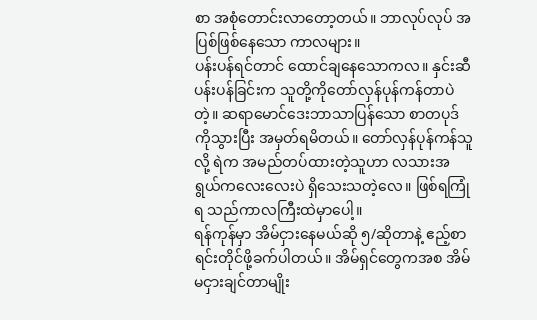စာ အစုံတောင်းလာတော့တယ်။ ဘာလုပ်လုပ် အပြစ်ဖြစ်နေသော ကာလများ။
ပန်းပန်ရင်တာင် ထောင်ချနေသောကလ။ နှင်းဆီပန်းပန်ခြင်းက သူတို့ကိုတော်လှန်ပုန်ကန်တာပဲတဲ့။ ဆရာမောင်ဒေးဘာသာပြန်သော စာတပုဒ်ကိုသွားပြီး အမှတ်ရမိတယ်။ တော်လှန်ပုန်ကန်သူလို့ ရဲက အမည်တပ်ထားတဲ့သူဟာ လသားအရွယ်ကလေးလေးပဲ ရှိသေးသတဲ့လေ။ ဖြစ်ရကြုံရ သည်ကာလကြီးထဲမှာပေါ့။
ရန်ကုန်မှာ အိမ်ငှားနေမယ်ဆို ၅/ဆိုတာနဲ့ ဧည့်စာရင်းတိုင်ဖို့ခက်ပါတယ်။ အိမ်ရှင်တွေကအစ အိမ်မငှားချင်တာမျိုး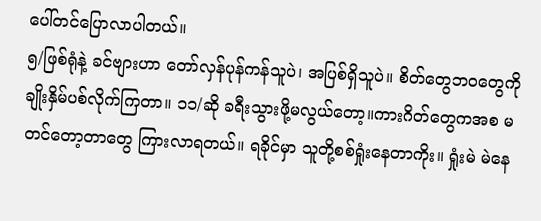ပေါ်တင်ပြောလာပါတယ်။
၅/ဖြစ်ရုံနဲ့ ခင်ဗျားဟာ တော်လှန်ပုန်ကန်သူပဲ၊ အပြစ်ရှိသူပဲ။ စိတ်တွေဘ၀တွေကို ချိုးနှိမ်ပစ်လိုက်ကြတာ။ ၁၁/ဆို ခရီးသွားဖို့မလွယ်တော့။ကားဂိတ်တွေကအစ မတင်တော့တာတွေ ကြားလာရတယ်။ ရခိုင်မှာ သူတို့စစ်ရှုံးနေတာကိုး။ ရှုံးမဲ မဲနေ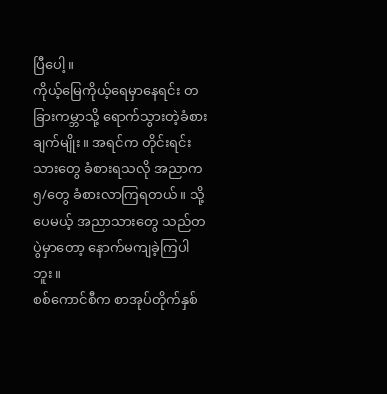ပြီပေါ့။
ကိုယ့်မြေကိုယ့်ရေမှာနေရင်း တခြားကမ္ဘာသို့ ရောက်သွားတဲ့ခံစားချက်မျိုး။ အရင်က တိုင်းရင်းသားတွေ ခံစားရသလို အညာက ၅/တွေ ခံစားလာကြရတယ်။ သို့ပေမယ့် အညာသားတွေ သည်တပွဲမှာတော့ နောက်မကျခဲ့ကြပါဘူး။
စစ်ကောင်စီက စာအုပ်တိုက်နှစ်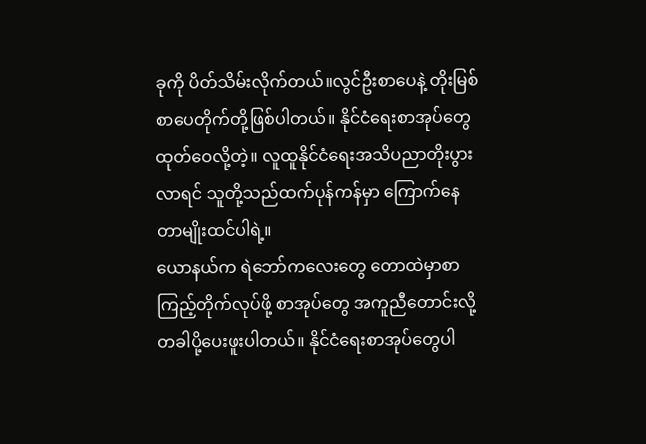ခုကို ပိတ်သိမ်းလိုက်တယ်။လွင်ဦးစာပေနဲ့ တိုးမြစ်စာပေတိုက်တို့ဖြစ်ပါတယ်။ နိုင်ငံရေးစာအုပ်တွေ ထုတ်ဝေလို့တဲ့။ လူထူနိုင်ငံရေးအသိပညာတိုးပွားလာရင် သူတို့သည်ထက်ပုန်ကန်မှာ ကြောက်နေတာမျိုးထင်ပါရဲ့။
ယောနယ်က ရဲဘော်ကလေးတွေ တောထဲမှာစာကြည့်တိုက်လုပ်ဖို့ စာအုပ်တွေ အကူညီတောင်းလို့ တခါပို့ပေးဖူးပါတယ်။ နိုင်ငံရေးစာအုပ်တွေပါ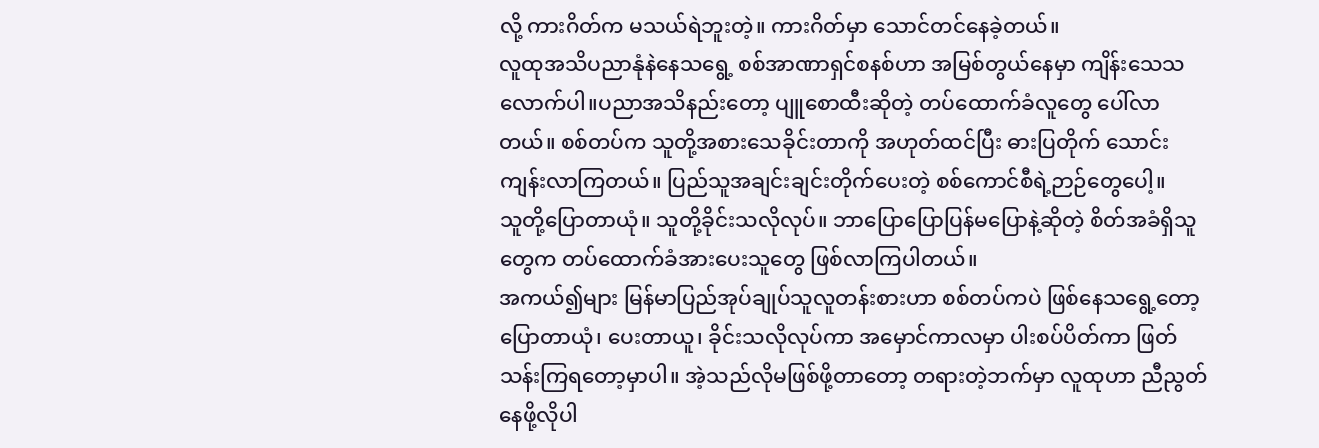လို့ ကားဂိတ်က မသယ်ရဲဘူးတဲ့။ ကားဂိတ်မှာ သောင်တင်နေခဲ့တယ်။
လူထုအသိပညာနုံနဲနေသရွေ့ စစ်အာဏာရှင်စနစ်ဟာ အမြစ်တွယ်နေမှာ ကျိန်းသေသလောက်ပါ။ပညာအသိနည်းတော့ ပျူစောထီးဆိုတဲ့ တပ်ထောက်ခံလူတွေ ပေါ်လာတယ်။ စစ်တပ်က သူတို့အစားသေခိုင်းတာကို အဟုတ်ထင်ပြီး ဓားပြတိုက် သောင်းကျန်းလာကြတယ်။ ပြည်သူအချင်းချင်းတိုက်ပေးတဲ့ စစ်ကောင်စီရဲ့ဉာဉ်တွေပေါ့။
သူတို့ပြောတာယုံ။ သူတို့ခိုင်းသလိုလုပ်။ ဘာပြောပြောပြန်မပြောနဲ့ဆိုတဲ့ စိတ်အခံရှိသူတွေက တပ်ထောက်ခံအားပေးသူတွေ ဖြစ်လာကြပါတယ်။
အကယ်၍များ မြန်မာပြည်အုပ်ချုပ်သူလူတန်းစားဟာ စစ်တပ်ကပဲ ဖြစ်နေသရွေ့တော့ ပြောတာယုံ၊ ပေးတာယူ၊ ခိုင်းသလိုလုပ်ကာ အမှောင်ကာလမှာ ပါးစပ်ပိတ်ကာ ဖြတ်သန်းကြရတော့မှာပါ။ အဲ့သည်လိုမဖြစ်ဖို့တာတော့ တရားတဲ့ဘက်မှာ လူထုဟာ ညီညွတ်နေဖို့လိုပါ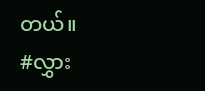တယ်။
#လွှား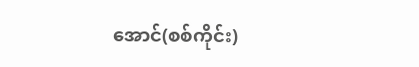အောင်(စစ်ကိုင်း)